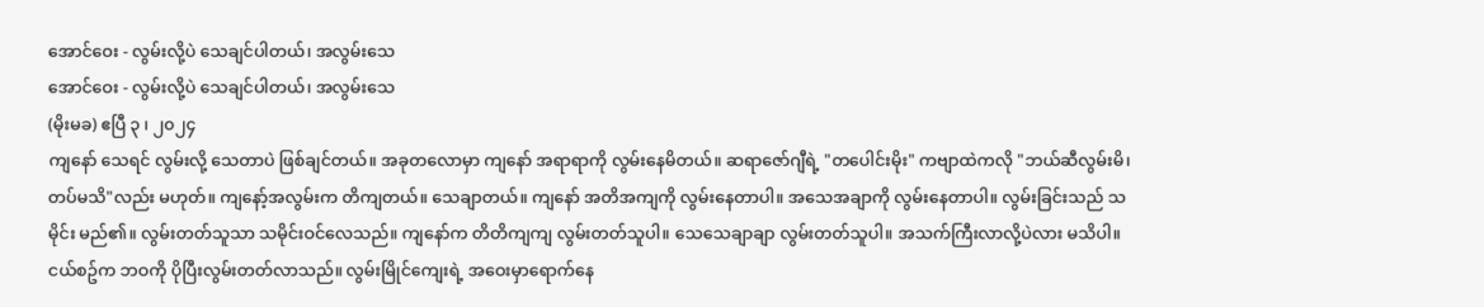အောင်ဝေး - လွမ်းလို့ပဲ သေချင်ပါတယ်၊ အလွမ်းသေ
အောင်ဝေး - လွမ်းလို့ပဲ သေချင်ပါတယ်၊ အလွမ်းသေ
(မိုးမခ) ဧပြီ ၃ ၊ ၂၀၂၄
ကျနော် သေရင် လွမ်းလို့ သေတာပဲ ဖြစ်ချင်တယ်။ အခုတလောမှာ ကျနော် အရာရာကို လွမ်းနေမိတယ်။ ဆရာဇော်ဂျီရဲ့ "တပေါင်းမိုး" ကဗျာထဲကလို "ဘယ်ဆီလွမ်းမိ၊ တပ်မသိ"လည်း မဟုတ်။ ကျနော့်အလွမ်းက တိကျတယ်။ သေချာတယ်။ ကျနော် အတိအကျကို လွမ်းနေတာပါ။ အသေအချာကို လွမ်းနေတာပါ။ လွမ်းခြင်းသည် သမိုင်း မည်၏။ လွမ်းတတ်သူသာ သမိုင်းဝင်လေသည်။ ကျနော်က တိတိကျကျ လွမ်းတတ်သူပါ။ သေသေချာချာ လွမ်းတတ်သူပါ။ အသက်ကြီးလာလို့ပဲလား မသိပါ။ ငယ်စဥ်က ဘဝကို ပိုပြီးလွမ်းတတ်လာသည်။ လွမ်းမြိုင်ကျေးရဲ့ အဝေးမှာရောက်နေ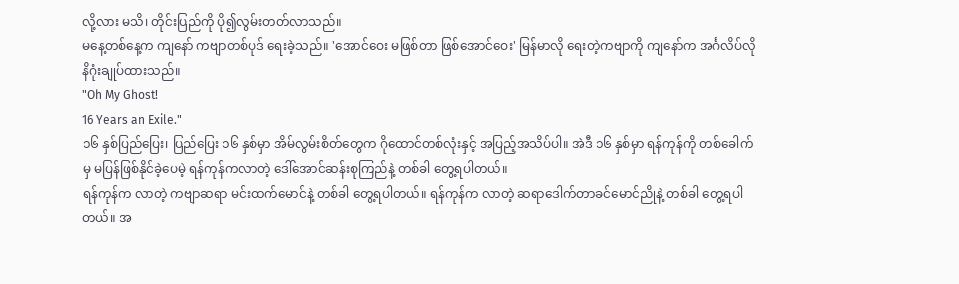လို့လား မသိ၊ တိုင်းပြည်ကို ပို၍လွမ်းတတ်လာသည်။
မနေ့တစ်နေ့က ကျနော် ကဗျာတစ်ပုဒ် ရေးခဲ့သည်။ 'အောင်ဝေး မဖြစ်တာ ဖြစ်အောင်ဝေး' မြန်မာလို ရေးတဲ့ကဗျာကို ကျနော်က အင်္ဂလိပ်လို နိဂုံးချုပ်ထားသည်။
"Oh My Ghost!
16 Years an Exile."
၁၆ နှစ်ပြည်ပြေး၊ ပြည်ပြေး ၁၆ နှစ်မှာ အိမ်လွမ်းစိတ်တွေက ဂိုထောင်တစ်လုံးနှင့် အပြည့်အသိပ်ပါ။ အဲဒီ ၁၆ နှစ်မှာ ရန်ကုန်ကို တစ်ခေါက်မှ မပြန်ဖြစ်နိုင်ခဲ့ပေမဲ့ ရန်ကုန်ကလာတဲ့ ဒေါ်အောင်ဆန်းစုကြည်နဲ့ တစ်ခါ တွေ့ရပါတယ်။
ရန်ကုန်က လာတဲ့ ကဗျာဆရာ မင်းထက်မောင်နဲ့ တစ်ခါ တွေ့ရပါတယ်။ ရန်ကုန်က လာတဲ့ ဆရာဒေါက်တာခင်မောင်ညိုနဲ့ တစ်ခါ တွေ့ရပါတယ်။ အ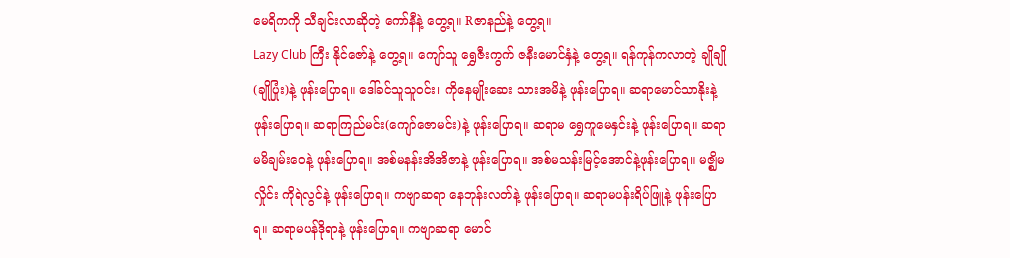မေရိကကို သီချင်းလာဆိုတဲ့ ကော်နီနဲ့ တွေ့ရ။ Rဇာနည်နဲ့ တွေ့ရ။
Lazy Club ကြီး နိုင်ဇော်နဲ့ တွေ့ရ။ ကျော်သူ ရွှေဇီးကွက် ဇနီးမောင်နှံနဲ့ တွေ့ရ။ ရန်ကုန်ကလာတဲ့ ချိုချို(ချိုပြုံး)နဲ့ ဖုန်းပြောရ။ ဒေါ်ခင်သူသူဝင်း၊ ကိုနေမျိုးဆေး သားအမိနဲ့ ဖုန်းပြောရ။ ဆရာမောင်သာနိုးနဲ့ ဖုန်းပြောရ။ ဆရာကြည်မင်း(ကျော်ဇောမင်း)နဲ့ ဖုန်းပြောရ။ ဆရာမ ရွှေကူမေနှင်းနဲ့ ဖုန်းပြောရ။ ဆရာမမိချမ်းဝေနဲ့ ဖုန်းပြောရ။ အစ်မနန်းအိအိဇာနဲ့ ဖုန်းပြောရ။ အစ်မသန်းမြင့်အောင်နဲ့ဖုန်းပြောရ။ မဇ္ဈိမလှိုင်း ကိုရဲလွင်နဲ့ ဖုန်းပြောရ။ ကဗျာဆရာ နေဘုန်းလတ်နဲ့ ဖုန်းပြောရ။ ဆရာမပန်းရိပ်ဖြူနဲ့ ဖုန်းပြောရ။ ဆရာမပန်ဒိုရာနဲ့ ဖုန်းပြောရ။ ကဗျာဆရာ မောင်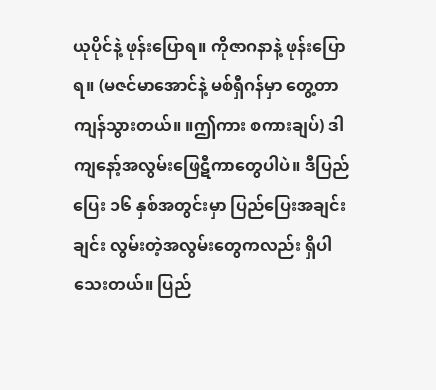ယုပိုင်နဲ့ ဖုန်းပြောရ။ ကိုဇာဂနာနဲ့ ဖုန်းပြောရ။ (မဇင်မာအောင်နဲ့ မစ်ရှီဂန်မှာ တွေ့တာ ကျန်သွားတယ်။ ။ဤကား စကားချပ်) ဒါ ကျနော့်အလွမ်းဖြေဋီကာတွေပါပဲ။ ဒီပြည်ပြေး ၁၆ နှစ်အတွင်းမှာ ပြည်ပြေးအချင်းချင်း လွမ်းတဲ့အလွမ်းတွေကလည်း ရှိပါသေးတယ်။ ပြည်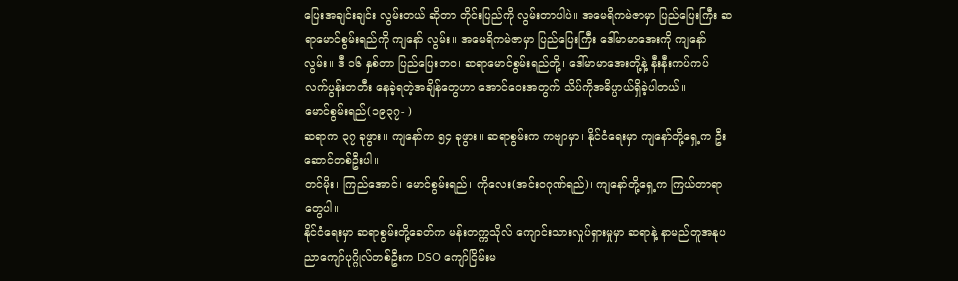ပြေးအချင်းချင်း လွမ်းတယ် ဆိုတာ တိုင်းပြည်ကို လွမ်းတာပါပဲ။ အမေရိကမဲဇာမှာ ပြည်ပြေးကြီး ဆရာမောင်စွမ်းရည်ကို ကျနော် လွမ်း။ အမေရိကမဲဇာမှာ ပြည်ပြေးကြီး ဒေါ်မာမာအေးကို ကျနော်လွမ်း။ ဒီ ၁၆ နှစ်တာ ပြည်ပြေးဘဝ၊ ဆရာမောင်စွမ်းရည်တို့၊ ဒေါ်မာမာအေးတို့နဲ့ နီးနီးကပ်ကပ် လက်ပွန်းတတီး နေခဲ့ရတဲ့အချိန်တွေဟာ အောင်ဝေးအတွက် သိပ်ကိုအဓိပ္ပာယ်ရှိခဲ့ပါတယ်။
မောင်စွမ်းရည်(၁၉၃၇- )
ဆရာက ၃၇ ခုဖွား။ ကျနော်က ၅၄ ခုဖွား။ ဆရာစွမ်းက ကဗျာမှာ၊ နိုင်ငံရေးမှာ ကျနော်တို့ရှေ့က ဦးဆောင်တစ်ဦးပါ။
တင်မိုး၊ ကြည်အောင်၊ မောင်စွမ်းရည်၊ ကိုလေး(အင်းဝဂုဏ်ရည်)၊ ကျနော်တို့ရှေ့က ကြယ်တာရာတွေပါ။
နိုင်ငံရေးမှာ ဆရာစွမ်းတို့ခေတ်က မန်းတက္ကသိုလ် ကျောင်းသားလှုပ်ရှားမှုမှာ ဆရာနဲ့ နာမည်တူအနုပညာကျော်ပုဂ္ဂိုလ်တစ်ဦးက DSO ကျော်ငြိမ်းမ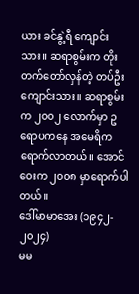ယား ခင်နွဲ့ရီ ကျောင်းသား။ ဆရာစွမ်းက တိုးတက်တော်လှန်တဲ့ တပ်ဦးကျောင်းသား။ ဆရာစွမ်းက ၂၀၀၂ လောက်မှာ ဥရောပကနေ အမေရိက ရောက်လာတယ်။ အောင်ဝေးက ၂၀၀၈ မှာရောက်ပါတယ်။
ဒေါ်မာမာအေး (၁၉၄၂- ၂၀၂၄)
မမ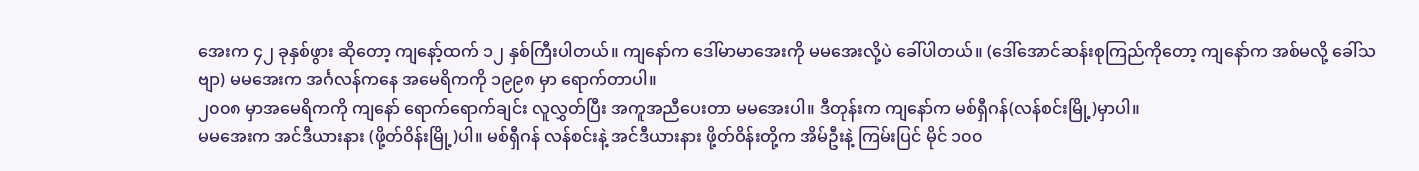အေးက ၄၂ ခုနှစ်ဖွား ဆိုတော့ ကျနော့်ထက် ၁၂ နှစ်ကြီးပါတယ်။ ကျနော်က ဒေါ်မာမာအေးကို မမအေးလို့ပဲ ခေါ်ပါတယ်။ (ဒေါ်အောင်ဆန်းစုကြည်ကိုတော့ ကျနော်က အစ်မလို့ ခေါ်သဗျာ) မမအေးက အင်္ဂလန်ကနေ အမေရိကကို ၁၉၉၈ မှာ ရောက်တာပါ။
၂၀၀၈ မှာအမေရိကကို ကျနော် ရောက်ရောက်ချင်း လူလွှတ်ပြီး အကူအညီပေးတာ မမအေးပါ။ ဒီတုန်းက ကျနော်က မစ်ရှီဂန်(လန်စင်းမြို့)မှာပါ။
မမအေးက အင်ဒီယားနား (ဖို့တ်ဝိန်းမြို့)ပါ။ မစ်ရှီဂန် လန်စင်းနဲ့ အင်ဒီယားနား ဖို့တ်ဝိန်းတို့က အိမ်ဦးနဲ့ ကြမ်းပြင် မိုင် ၁၀၀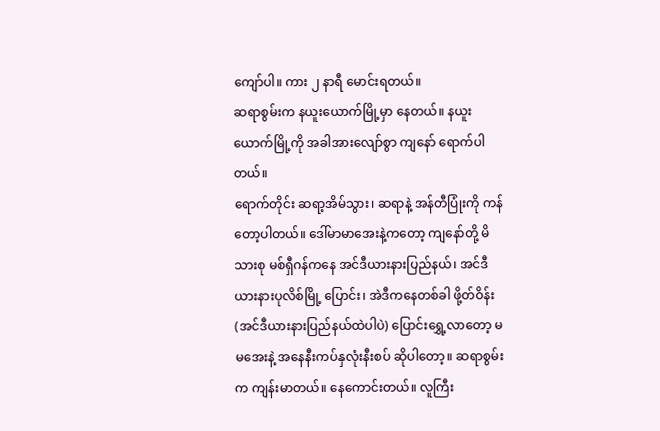ကျော်ပါ။ ကား ၂ နာရီ မောင်းရတယ်။
ဆရာစွမ်းက နယူးယောက်မြို့မှာ နေတယ်။ နယူးယောက်မြို့ကို အခါအားလျော်စွာ ကျနော် ရောက်ပါတယ်။
ရောက်တိုင်း ဆရာ့အိမ်သွား၊ ဆရာနဲ့ အန်တီပြုံးကို ကန်တော့ပါတယ်။ ဒေါ်မာမာအေးနဲ့ကတော့ ကျနော်တို့ မိသားစု မစ်ရှီဂန်ကနေ အင်ဒီယားနားပြည်နယ်၊ အင်ဒီယားနားပုလိစ်မြို့ ပြောင်း၊ အဲဒီကနေတစ်ခါ ဖို့တ်ဝိန်း(အင်ဒီယားနားပြည်နယ်ထဲပါပဲ) ပြောင်းရွှေ့လာတော့ မမအေးနဲ့ အနေနီးကပ်နှလုံးနီးစပ် ဆိုပါတော့။ ဆရာစွမ်းက ကျန်းမာတယ်။ နေကောင်းတယ်။ လူကြီး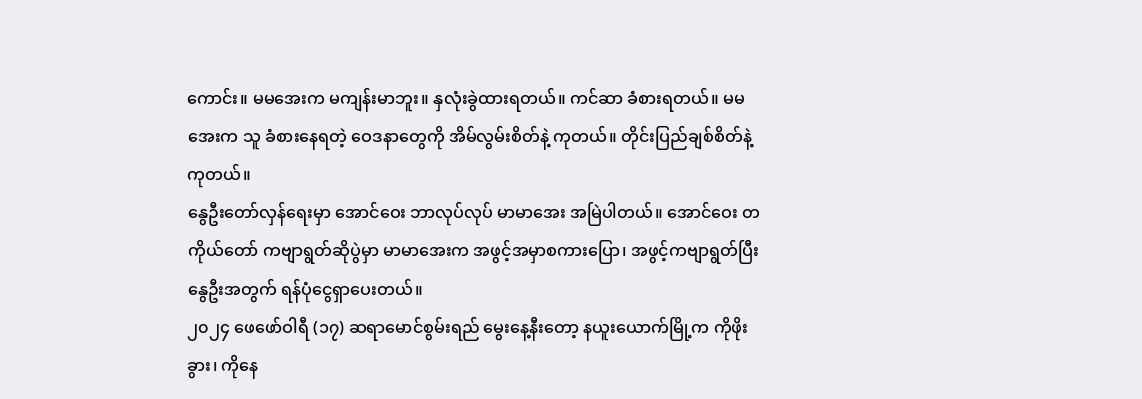ကောင်း။ မမအေးက မကျန်းမာဘူး။ နှလုံးခွဲထားရတယ်။ ကင်ဆာ ခံစားရတယ်။ မမအေးက သူ ခံစားနေရတဲ့ ဝေဒနာတွေကို အိမ်လွမ်းစိတ်နဲ့ ကုတယ်။ တိုင်းပြည်ချစ်စိတ်နဲ့ ကုတယ်။
နွေဦးတော်လှန်ရေးမှာ အောင်ဝေး ဘာလုပ်လုပ် မာမာအေး အမြဲပါတယ်။ အောင်ဝေး တကိုယ်တော် ကဗျာရွတ်ဆိုပွဲမှာ မာမာအေးက အဖွင့်အမှာစကားပြော၊ အဖွင့်ကဗျာရွတ်ပြီး နွေဦးအတွက် ရန်ပုံငွေရှာပေးတယ်။
၂၀၂၄ ဖေဖော်ဝါရီ (၁၇) ဆရာမောင်စွမ်းရည် မွေးနေ့နီးတော့ နယူးယောက်မြို့က ကိုဖိုးခွား၊ ကိုနေ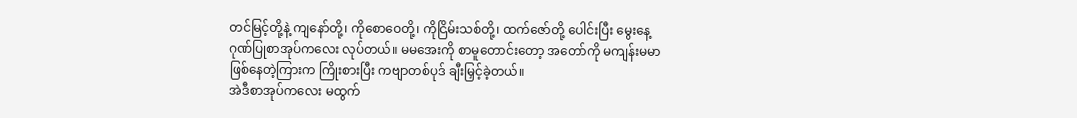တင်မြင့်တို့နဲ့ ကျနော်တို့၊ ကိုစောဝေတို့၊ ကိုငြိမ်းသစ်တို့၊ ထက်ဇော်တို့ ပေါင်းပြီး မွေးနေ့ဂုဏ်ပြုစာအုပ်ကလေး လုပ်တယ်။ မမအေးကို စာမူတောင်းတော့ အတော်ကို မကျန်းမမာ ဖြစ်နေတဲ့ကြားက ကြိုးစားပြီး ကဗျာတစ်ပုဒ် ချီးမြှင့်ခဲ့တယ်။
အဲဒီစာအုပ်ကလေး မထွက်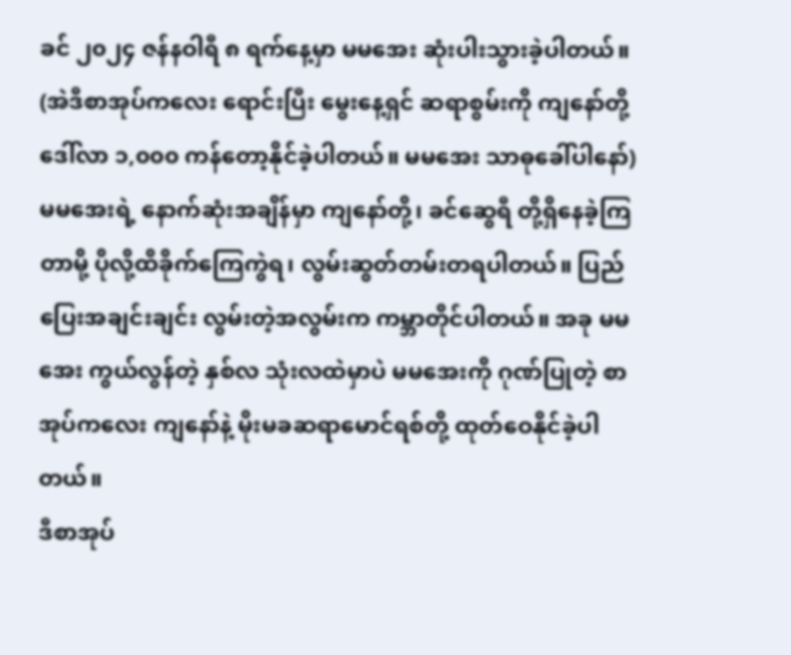ခင် ၂၀၂၄ ဇန်နဝါရီ ၈ ရက်နေ့မှာ မမအေး ဆုံးပါးသွားခဲ့ပါတယ်။ (အဲဒီစာအုပ်ကလေး ရောင်းပြီး မွေးနေ့ရှင် ဆရာစွမ်းကို ကျနော်တို့ ဒေါ်လာ ၁,၀၀၀ ကန်တော့နိုင်ခဲ့ပါတယ်။ မမအေး သာဓုခေါ်ပါနော်)
မမအေးရဲ့ နောက်ဆုံးအချိန်မှာ ကျနော်တို့၊ ခင်ဆွေရီ တို့ရှိနေခဲ့ကြတာမို့ ပိုလို့ထိခိုက်ကြေကွဲရ၊ လွမ်းဆွတ်တမ်းတရပါတယ်။ ပြည်ပြေးအချင်းချင်း လွမ်းတဲ့အလွမ်းက ကမ္ဘာတိုင်ပါတယ်။ အခု မမအေး ကွယ်လွန်တဲ့ နှစ်လ သုံးလထဲမှာပဲ မမအေးကို ဂုဏ်ပြုတဲ့ စာအုပ်ကလေး ကျနော်နဲ့ မိုးမခဆရာမောင်ရစ်တို့ ထုတ်ဝေနိုင်ခဲ့ပါတယ်။
ဒီစာအုပ်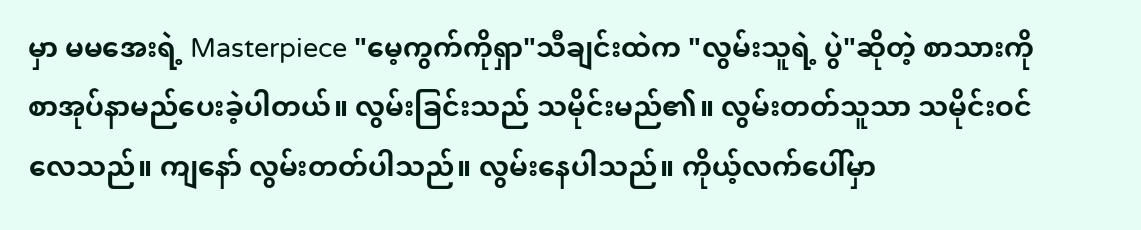မှာ မမအေးရဲ့ Masterpiece "မေ့ကွက်ကိုရှာ"သီချင်းထဲက "လွမ်းသူရဲ့ ပွဲ"ဆိုတဲ့ စာသားကိုစာအုပ်နာမည်ပေးခဲ့ပါတယ်။ လွမ်းခြင်းသည် သမိုင်းမည်၏။ လွမ်းတတ်သူသာ သမိုင်းဝင်လေသည်။ ကျနော် လွမ်းတတ်ပါသည်။ လွမ်းနေပါသည်။ ကိုယ့်လက်ပေါ်မှာ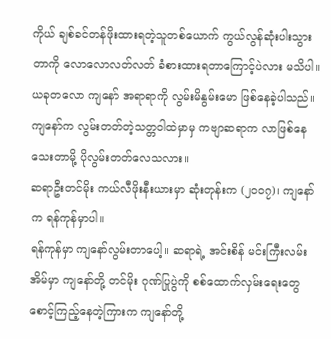ကိုယ် ချစ်ခင်တန်ဖိုးထားရတဲ့သူတစ်ယောက် ကွယ်လွန်ဆုံးပါးသွားတာကို လောလောလတ်လတ် ခံစားထားရတာကြောင့်ပဲလား မသိပါ။
ယခုတလော ကျနော် အရာရာကို လွမ်းမိနွမ်းမော ဖြစ်နေခဲ့ပါသည်။ ကျနော်က လွမ်းတတ်တဲ့သတ္တဝါထဲမှာမှ ကဗျာဆရာက လာဖြစ်နေသေးတာမို့ ပိုလွမ်းတတ်လေသလား။
ဆရာဦးတင်မိုး ကယ်လီဖိုးနီးယားမှာ ဆုံးတုန်းက (၂၀၀၇)၊ ကျနော်က ရန်ကုန်မှာပါ။
ရန်ကုန်မှာ ကျနော်လွမ်းတာပေါ့။ ဆရာရဲ့ အင်းစိန် မင်းကြီးလမ်း အိမ်မှာ ကျနော်တို့ တင်မိုး ဂုဏ်ပြုပွဲကို စစ်ထောက်လှမ်းရေးတွေ စောင့်ကြည့်နေတဲ့ကြားက ကျနော်တို့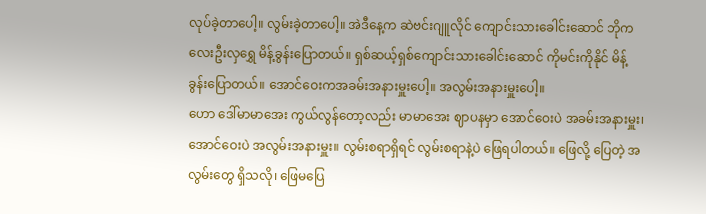လုပ်ခဲ့တာပေါ့။ လွမ်းခဲ့တာပေါ့။ အဲဒီနေ့က ဆဲဗင်းဂျူလိုင် ကျောင်းသားခေါင်းဆောင် ဘိုကလေးဦးလှရွှေ မိန့်ခွန်းပြောတယ်။ ရှစ်ဆယ့်ရှစ်ကျောင်းသားခေါင်းဆောင် ကိုမင်းကိုနိုင် မိန့်ခွန်းပြောတယ်။ အောင်ဝေးကအခမ်းအနားမှူးပေါ့။ အလွမ်းအနားမှူးပေါ့။
ဟော ဒေါ်မာမာအေး ကွယ်လွန်တော့လည်း မာမာအေး ဈာပနမှာ အောင်ဝေးပဲ အခမ်းအနားမှူး၊ အောင်ဝေးပဲ အလွမ်းအနားမှူး။ လွမ်းစရာရှိရင် လွမ်းစရာနဲ့ပဲ ဖြေရပါတယ်။ ဖြေလို့ ပြေတဲ့ အလွမ်းတွေ ရှိသလို၊ ဖြေမပြေ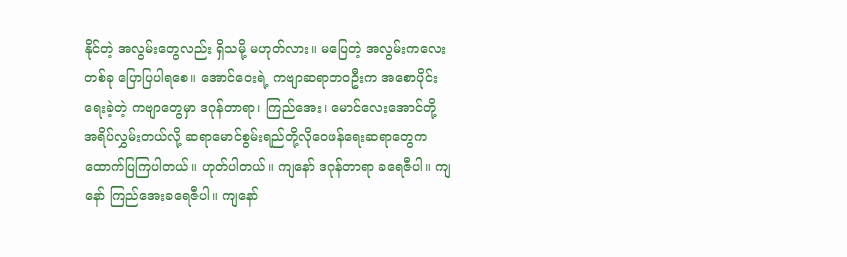နိုင်တဲ့ အလွမ်းတွေလည်း ရှိသမို့ မဟုတ်လား။ မပြေတဲ့ အလွမ်းကလေး တစ်ခု ပြောပြပါရစေ။ အောင်ဝေးရဲ့ ကဗျာဆရာဘဝဦးက အစောပိုင်းရေးခဲ့တဲ့ ကဗျာတွေမှာ ဒဂုန်တာရာ၊ ကြည်အေး၊ မောင်လေးအောင်တို့ အရိပ်လွှမ်းတယ်လို့ ဆရာမောင်စွမ်းရည်တို့လိုဝေဖန်ရေးဆရာတွေက ထောက်ပြကြပါတယ်။ ဟုတ်ပါတယ်။ ကျနော် ဒဂုန်တာရာ ခရေဇီပါ။ ကျနော် ကြည်အေးခရေဇီပါ။ ကျနော်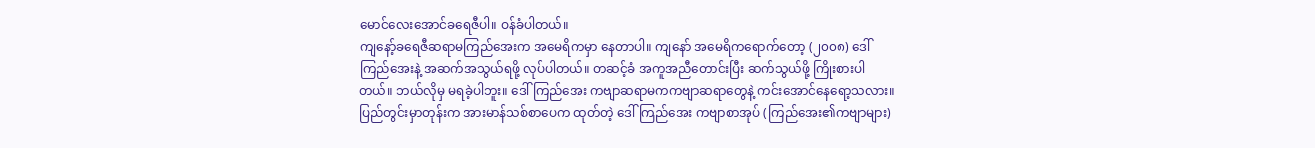မောင်လေးအောင်ခရေဇီပါ။ ဝန်ခံပါတယ်။
ကျနော့်ခရေဇီဆရာမကြည်အေးက အမေရိကမှာ နေတာပါ။ ကျနော် အမေရိကရောက်တော့ (၂၀၀၈) ဒေါ်ကြည်အေးနဲ့ အဆက်အသွယ်ရဖို့ လုပ်ပါတယ်။ တဆင့်ခံ အကူအညီတောင်းပြီး ဆက်သွယ်ဖို့ ကြိုးစားပါတယ်။ ဘယ်လိုမှ မရခဲ့ပါဘူး။ ဒေါ်ကြည်အေး ကဗျာဆရာမကကဗျာဆရာတွေနဲ့ ကင်းအောင်နေရော့သလား။ ပြည်တွင်းမှာတုန်းက အားမာန်သစ်စာပေက ထုတ်တဲ့ ဒေါ်ကြည်အေး ကဗျာစာအုပ် (ကြည်အေး၏ကဗျာများ)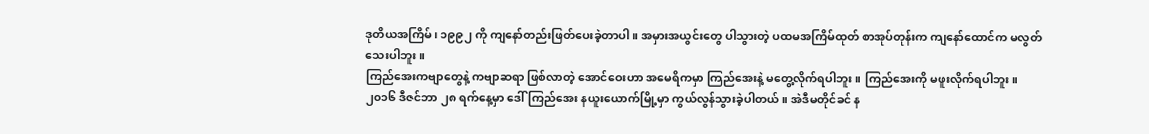ဒုတိယအကြိမ်၊ ၁၉၉၂ ကို ကျနော်တည်းဖြတ်ပေးခဲ့တာပါ။ အမှားအယွင်းတွေ ပါသွားတဲ့ ပထမအကြိမ်ထုတ် စာအုပ်တုန်းက ကျနော်ထောင်က မလွတ်သေးပါဘူး။
ကြည်အေးကဗျာတွေနဲ့ ကဗျာဆရာ ဖြစ်လာတဲ့ အောင်ဝေးဟာ အမေရိကမှာ ကြည်အေးနဲ့ မတွေ့လိုက်ရပါဘူး။ ကြည်အေးကို မဖူးလိုက်ရပါဘူး။
၂၀၁၆ ဒီဇင်ဘာ ၂၈ ရက်နေ့မှာ ဒေါ်ကြည်အေး နယူးယောက်မြို့မှာ ကွယ်လွန်သွားခဲ့ပါတယ်။ အဲဒီမတိုင်ခင် န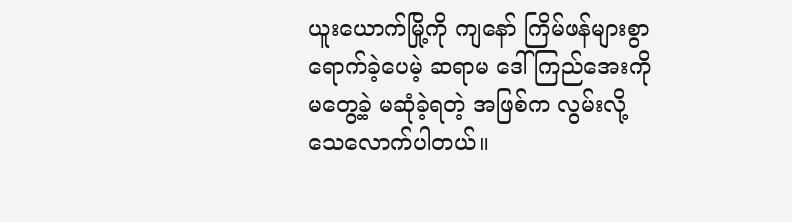ယူးယောက်မြို့ကို ကျနော် ကြိမ်ဖန်များစွာ ရောက်ခဲ့ပေမဲ့ ဆရာမ ဒေါ်ကြည်အေးကို မတွေ့ခဲ့ မဆုံခဲ့ရတဲ့ အဖြစ်က လွမ်းလို့ သေလောက်ပါတယ်။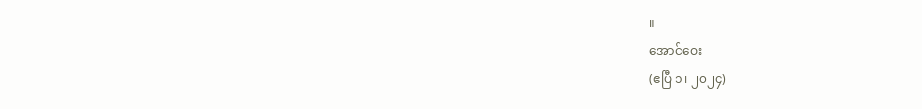။
အောင်ဝေး
(ဧပြီ ၁၊ ၂၀၂၄)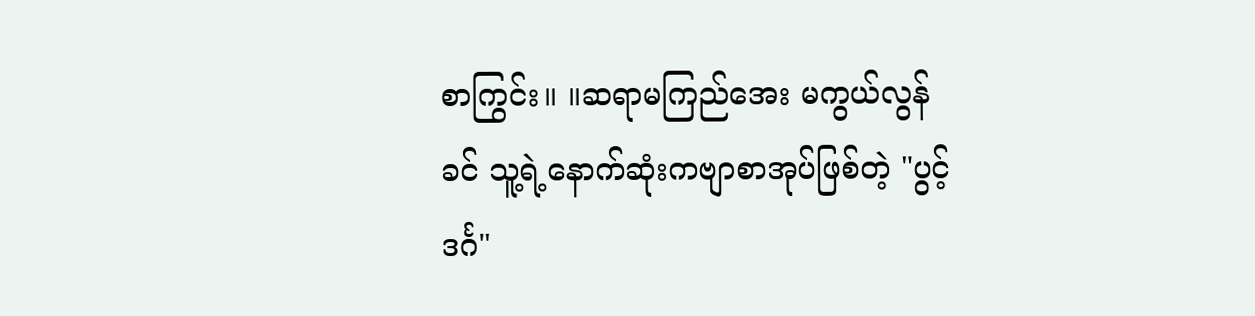စာကြွင်း။ ။ဆရာမကြည်အေး မကွယ်လွန်ခင် သူ့ရဲ့နောက်ဆုံးကဗျာစာအုပ်ဖြစ်တဲ့ "ပွင့်ဒင်္ဂ"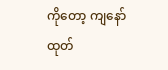ကိုတော့ ကျနော် ထုတ်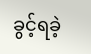ခွင့်ရခဲ့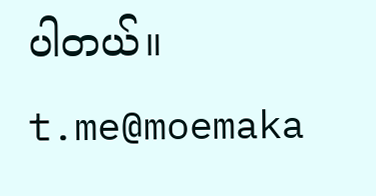ပါတယ်။
t.me@moemaka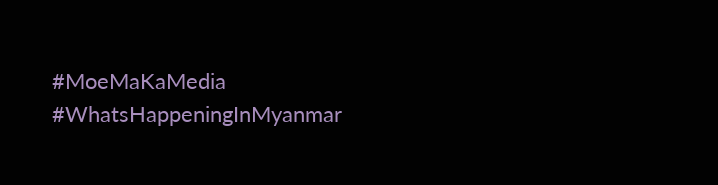#MoeMaKaMedia
#WhatsHappeningInMyanmar